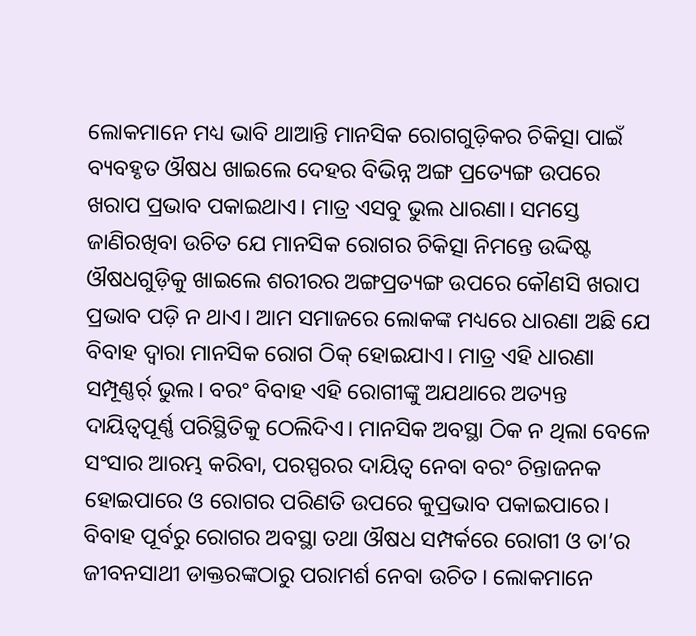ଲୋକମାନେ ମଧ୍ୟ ଭାବି ଥାଆନ୍ତି ମାନସିକ ରୋଗଗୁଡ଼ିକର ଚିକିତ୍ସା ପାଇଁ ବ୍ୟବହୃତ ଔଷଧ ଖାଇଲେ ଦେହର ବିଭିନ୍ନ ଅଙ୍ଗ ପ୍ରତ୍ୟେଙ୍ଗ ଉପରେ ଖରାପ ପ୍ରଭାବ ପକାଇଥାଏ। ମାତ୍ର ଏସବୁ ଭୁଲ ଧାରଣା। ସମସ୍ତେ ଜାଣିରଖିବା ଉଚିତ ଯେ ମାନସିକ ରୋଗର ଚିକିତ୍ସା ନିମନ୍ତେ ଉଦ୍ଦିଷ୍ଟ ଔଷଧଗୁଡ଼ିକୁ ଖାଇଲେ ଶରୀରର ଅଙ୍ଗପ୍ରତ୍ୟଙ୍ଗ ଉପରେ କୌଣସି ଖରାପ ପ୍ରଭାବ ପଡ଼ି ନ ଥାଏ। ଆମ ସମାଜରେ ଲୋକଙ୍କ ମଧ୍ୟରେ ଧାରଣା ଅଛି ଯେ ବିବାହ ଦ୍ୱାରା ମାନସିକ ରୋଗ ଠିକ୍ ହୋଇଯାଏ। ମାତ୍ର ଏହି ଧାରଣା ସମ୍ପୂଣ୍ଣର୍ର୍ ଭୁଲ। ବରଂ ବିବାହ ଏହି ରୋଗୀଙ୍କୁ ଅଯଥାରେ ଅତ୍ୟନ୍ତ ଦାୟିତ୍ୱପୂର୍ଣ୍ଣ ପରିସ୍ଥିତିକୁ ଠେଲିଦିଏ। ମାନସିକ ଅବସ୍ଥା ଠିକ ନ ଥିଲା ବେଳେ ସଂସାର ଆରମ୍ଭ କରିବା, ପରସ୍ପରର ଦାୟିତ୍ୱ ନେବା ବରଂ ଚିନ୍ତାଜନକ ହୋଇପାରେ ଓ ରୋଗର ପରିଣତି ଉପରେ କୁପ୍ରଭାବ ପକାଇପାରେ। ବିବାହ ପୂର୍ବରୁ ରୋଗର ଅବସ୍ଥା ତଥା ଔଷଧ ସମ୍ପର୍କରେ ରୋଗୀ ଓ ତା’ର ଜୀବନସାଥୀ ଡାକ୍ତରଙ୍କଠାରୁ ପରାମର୍ଶ ନେବା ଉଚିତ। ଲୋକମାନେ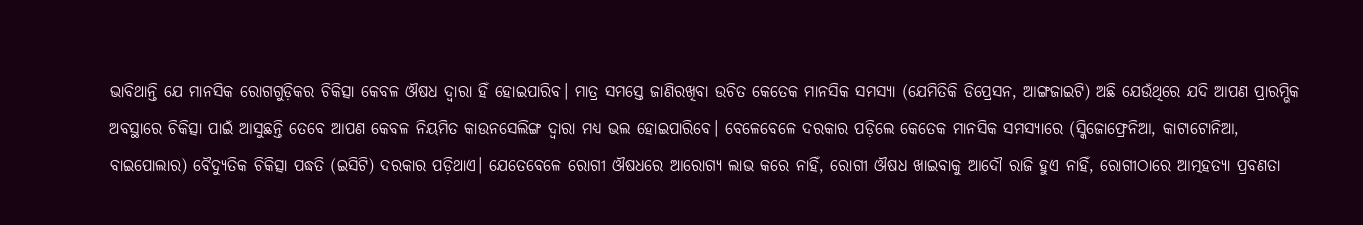ଭାବିଥାନ୍ତି ଯେ ମାନସିକ ରୋଗଗୁଡ଼ିକର ଚିକିତ୍ସା କେବଳ ଔଷଧ ଦ୍ୱାରା ହିଁ ହୋଇପାରିବ। ମାତ୍ର ସମସ୍ତେ ଜାଣିରଖିବା ଉଚିତ କେତେକ ମାନସିକ ସମସ୍ୟା (ଯେମିତିକି ଡିପ୍ରେସନ, ଆଙ୍ଗଜାଇଟି) ଅଛି ଯେଉଁଥିରେ ଯଦି ଆପଣ ପ୍ରାରମ୍ଭିକ ଅବସ୍ଥାରେ ଚିକିତ୍ସା ପାଇଁ ଆସୁଛନ୍ତି ତେବେ ଆପଣ କେବଳ ନିୟମିତ କାଉନସେଲିଙ୍ଗ ଦ୍ୱାରା ମଧ୍ୟ ଭଲ ହୋଇପାରିବେ। ବେଳେବେଳେ ଦରକାର ପଡ଼ିଲେ କେତେକ ମାନସିକ ସମସ୍ୟାରେ (ସ୍କିଜୋଫ୍ରେନିଆ, କାଟାଟୋନିଆ, ବାଇପୋଲାର) ବୈଦ୍ୟୁତିକ ଚିକିତ୍ସା ପଦ୍ଧତି (ଇସିଟି) ଦରକାର ପଡ଼ିଥାଏ। ଯେତେବେଳେ ରୋଗୀ ଔଷଧରେ ଆରୋଗ୍ୟ ଲାଭ କରେ ନାହିଁ, ରୋଗୀ ଔଷଧ ଖାଇବାକୁ ଆଦୌ ରାଜି ହୁଏ ନାହିଁ, ରୋଗୀଠାରେ ଆତ୍ମହତ୍ୟା ପ୍ରବଣତା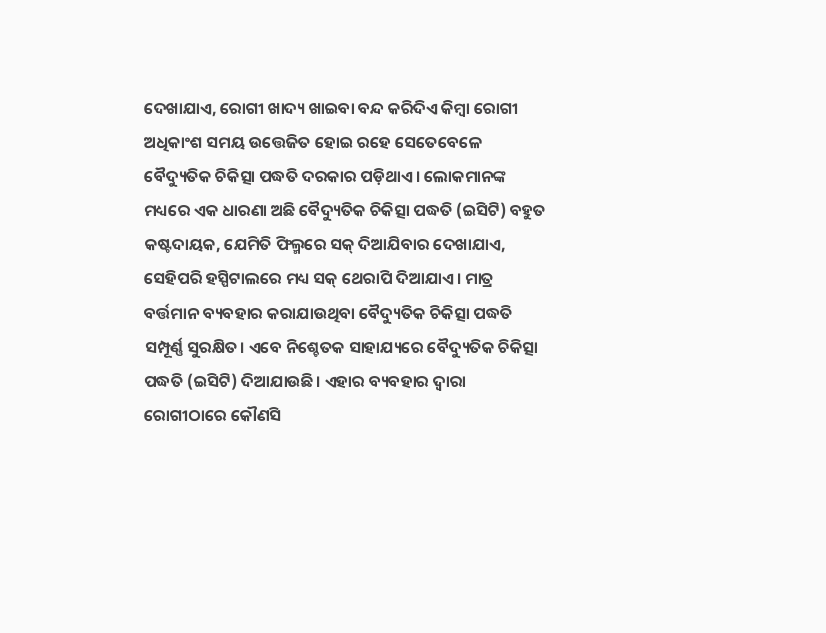ଦେଖାଯାଏ, ରୋଗୀ ଖାଦ୍ୟ ଖାଇବା ବନ୍ଦ କରିଦିଏ କିମ୍ବା ରୋଗୀ ଅଧିକାଂଶ ସମୟ ଉତ୍ତେଜିତ ହୋଇ ରହେ ସେତେବେଳେ ବୈଦ୍ୟୁତିକ ଚିକିତ୍ସା ପଦ୍ଧତି ଦରକାର ପଡ଼ିଥାଏ। ଲୋକମାନଙ୍କ ମଧ୍ୟରେ ଏକ ଧାରଣା ଅଛି ବୈଦ୍ୟୁତିକ ଚିକିତ୍ସା ପଦ୍ଧତି (ଇସିଟି) ବହୁତ କଷ୍ଟଦାୟକ, ଯେମିତି ଫିଲ୍ମରେ ସକ୍ ଦିଆଯିବାର ଦେଖାଯାଏ, ସେହିପରି ହସ୍ପିଟାଲରେ ମଧ୍ୟ ସକ୍ ଥେରାପି ଦିଆଯାଏ। ମାତ୍ର ବର୍ତ୍ତମାନ ବ୍ୟବହାର କରାଯାଉଥିବା ବୈଦ୍ୟୁତିକ ଚିକିତ୍ସା ପଦ୍ଧତି ସମ୍ପୂର୍ଣ୍ଣ ସୁରକ୍ଷିତ। ଏବେ ନିଶ୍ଚେତକ ସାହାଯ୍ୟରେ ବୈଦ୍ୟୁତିକ ଚିକିତ୍ସା ପଦ୍ଧତି (ଇସିଟି) ଦିଆଯାଉଛି। ଏହାର ବ୍ୟବହାର ଦ୍ୱାରା ରୋଗୀଠାରେ କୌଣସି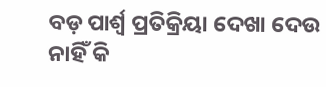ବଡ଼ ପାର୍ଶ୍ୱ ପ୍ରତିକ୍ରିୟା ଦେଖା ଦେଉ ନାହିଁ କି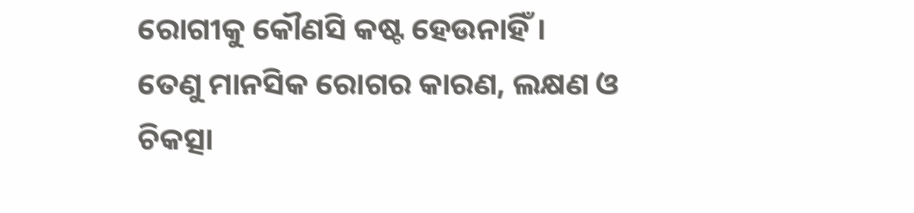ରୋଗୀକୁ କୌଣସି କଷ୍ଟ ହେଉନାହିଁ।
ତେଣୁ ମାନସିକ ରୋଗର କାରଣ, ଲକ୍ଷଣ ଓ ଚିକତ୍ସା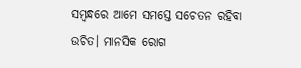ସମ୍ବନ୍ଧରେ ଆମେ ସମସ୍ତେ ସଚେତନ ରହିବା ଉଚିତ। ମାନସିକ ରୋଗ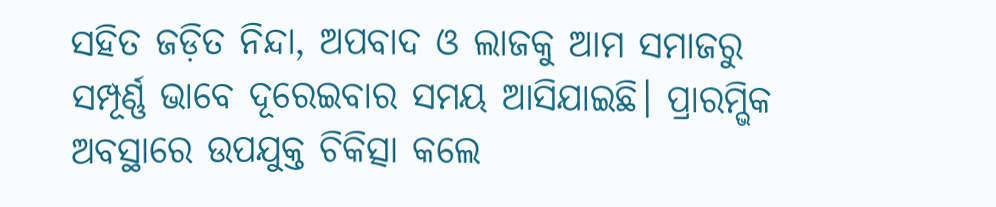ସହିତ ଜଡ଼ିତ ନିନ୍ଦା, ଅପବାଦ ଓ ଲାଜକୁ ଆମ ସମାଜରୁ ସମ୍ପୂର୍ଣ୍ଣ ଭାବେ ଦୂରେଇବାର ସମୟ ଆସିଯାଇଛି। ପ୍ରାରମ୍ଭିକ ଅବସ୍ଥାରେ ଉପଯୁକ୍ତ ଚିକିତ୍ସା କଲେ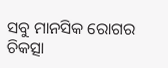ସବୁ ମାନସିକ ରୋଗର ଚିକତ୍ସା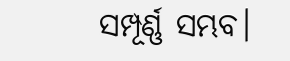ସମ୍ପୂର୍ଣ୍ଣ ସମ୍ଭବ।